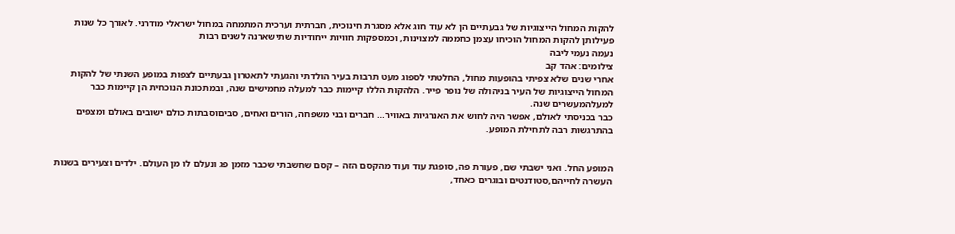להקות המחול הייצוגיות של גבעתיים הן לא עוד חוג אלא מסגרת חינוכית, חברתית וערכית המתמחה במחול ישראלי מודרני. לאורך כל שנות פעילותן להקות המחול הוכיחו עצמן כחממה למצוינות, וכמספקות חוויות ייחודיות שתישארנה לשנים רבות
נעמה נעמי ליבה
צילומים: אהד קב
אחרי שנים שלא צפיתי בהופעות מחול, החלטתי לספוג מעט תרבות בעיר הולדתי והגעתי לתאטרון גבעתיים לצפות במופע השנתי של להקות המחול הייצוגיות של העיר בניהולה של נופר פייר. הלהקות הללו קיימות כבר למעלה מחמישים שנה, ובמתכונת הנוכחית הן קיימות כבר למעלהמעשרים שנה.
כבר בכניסתי לאולם, אפשר היה לחוש את האנרגיות באוויר… חברים ובני משפחה, הורים ואחים, סביםוסבתות כולם ישובים באולם ומצפים בהתרגשות רבה לתחילת המופע.


המופע החל. ואני ישבתי שם, פעורת פה, סופגת עוד ועוד מהקסם הזה – קסם שחשבתי שכבר מזמן פג ונעלם לו מן העולם. ילדים וצעירים בשנות העשרה לחייהם,סטודנטים ובוגרים כאחד,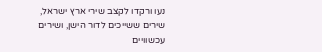נעו ורקדו לקצב שירי ארץ ישראל, שירים ששייכים לדור הישן, ושירים עכשוויים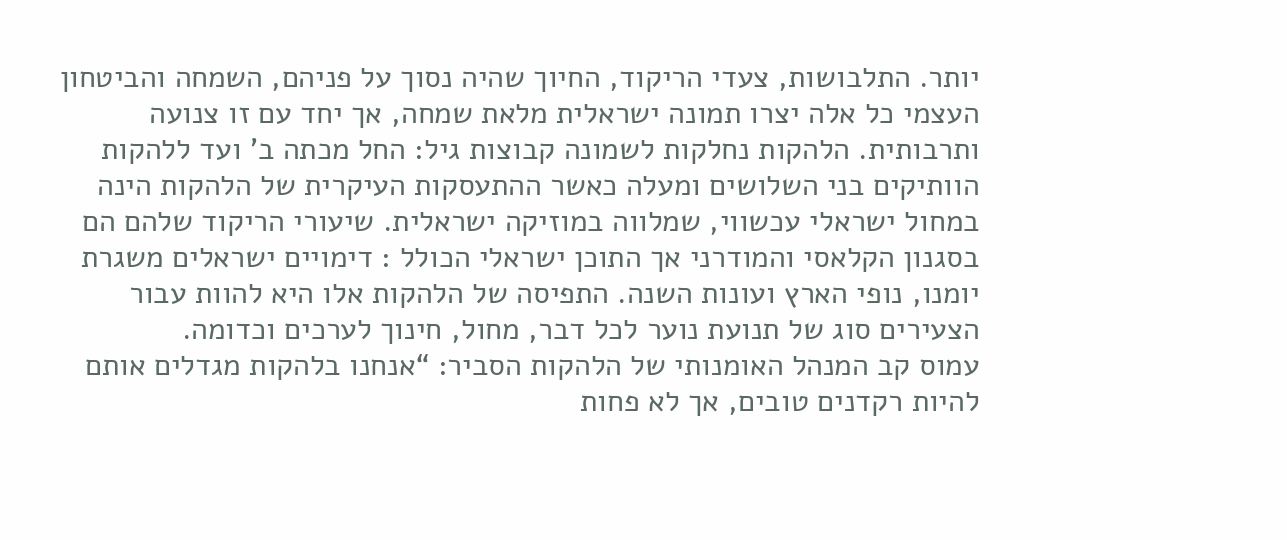יותר. התלבושות, צעדי הריקוד, החיוך שהיה נסוך על פניהם, השמחה והביטחון העצמי כל אלה יצרו תמונה ישראלית מלאת שמחה, אך יחד עם זו צנועה ותרבותית. הלהקות נחלקות לשמונה קבוצות גיל: החל מכתה ב’ ועד ללהקות הוותיקים בני השלושים ומעלה כאשר ההתעסקות העיקרית של הלהקות הינה במחול ישראלי עכשווי, שמלווה במוזיקה ישראלית. שיעורי הריקוד שלהם הם בסגנון הקלאסי והמודרני אך התוכן ישראלי הכולל : דימויים ישראלים משגרת יומנו, נופי הארץ ועונות השנה. התפיסה של הלהקות אלו היא להוות עבור הצעירים סוג של תנועת נוער לכל דבר, מחול, חינוך לערכים וכדומה.
עמוס קב המנהל האומנותי של הלהקות הסביר: “אנחנו בלהקות מגדלים אותם להיות רקדנים טובים, אך לא פחות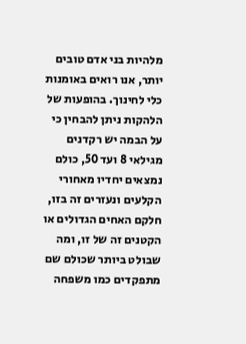מלהיות בני אדם טובים יותר, אנו רואים באומנות כלי לחינוך. בהופעות של הלהקות ניתן להבחין כי על הבמה יש רקדנים מגילאי 8 ועד 50, כולם נמצאים יחדיו מאחורי הקלעים ונעזרים זה בזו, חלקם האחים הגדולים או הקטנים זה של זו, ומה שבולט ביותר שכולם שם מתפקדים כמו משפחה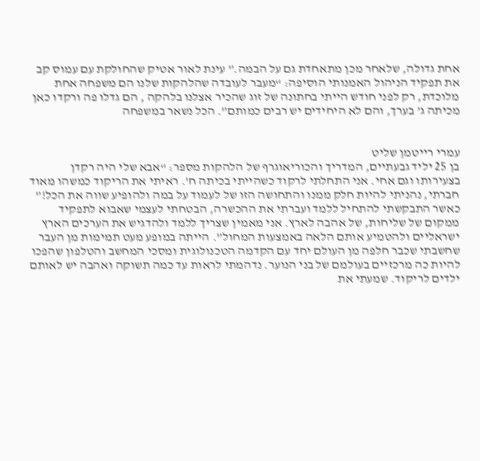אחת גדולה, שלאחר מכן מתאחדת גם על הבמה.” עינת לאור אטיק שהחולקת עם עמוס קב את תפקיד הניהול האמנותי הוסיפה: “מעבר לעובדה שהלהקות שלנו הם משפחה אחת מלוכדת, רק לפני חודש הייתי בחתונה של זוג שהכיר אצלנו בלהקה , הם גדלו פה ורקדו כאן מכיתה ג’ בערך, והם לא היחידים יש רבים כמותם”. הכל נשאר במשפחה


עמרי רייטמן שליט
בן 25 יליד גבעתיים, המדריך והכוריאוגרף של הלהקות מספר: “אבא שלי היה רקדן בצעירותו וגם אחי. אני התחלתי לרקוד כשהייתי בכיתה ח’. ראיתי את הריקוד כמשהו מאוד חברתי, נהניתי להיות חלק ממנו והתחושה הזו של לעמוד על במה ולהופיע שווה את הכל!” כאשר התבקשתי להתחיל ללמד ועברתי את ההכשרה, הבטחתי לעצמי שאבוא לתפקיד ממקום של שליחות, של אהבה לארץ. אני מאמין שצריך ללמד ולהדגיש את הערכים הארץ ישראליים ולהטמיע אותם הלאה באמצעות המחול”. הייתה במופע מעט תמימות מן העבר שחשבתי שכבר חלפה מן העולם יחד עם הקדמה הטכנולוגית ומסכי המחשב והטלפון שהפכו להיות כה מרכזיים בעולמם של בני הנוער. נדהמתי לראות עד כמה תשוקה ואהבה יש לאותם ילדים לריקוד. שמעתי את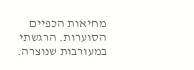מחיאות הכפיים הסוערות. הרגשתי במעורבות שנוצרה.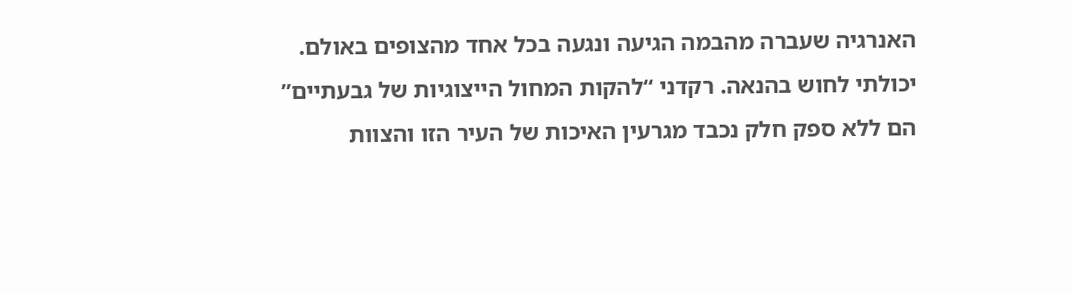האנרגיה שעברה מהבמה הגיעה ונגעה בכל אחד מהצופים באולם. יכולתי לחוש בהנאה. רקדני “להקות המחול הייצוגיות של גבעתיים” הם ללא ספק חלק נכבד מגרעין האיכות של העיר הזו והצוות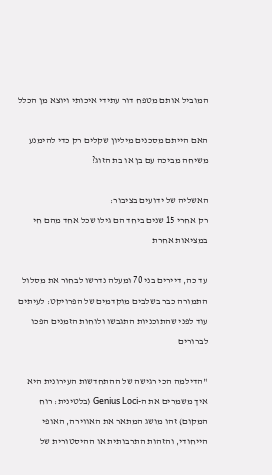המוביל אותם מטפח דור עתידי איכותי ויוצא מן הכלל

האם הייתם מסכנים מיליון שקלים רק כדי להימנע משיחה מביכה עם בן או בת הזוג?

האשליה של ידועים בציבור:
רק אחרי 15 שנים ביחד הם גילו שכל אחד מהם חי במציאות אחרת

עד כה, דיירים בני 70 ומעלה נדרשו לבחור את מסלול התמורה כבר בשלבים מוקדמים של הפרויקט: לעיתים עוד לפני שהתוכניות התגבשו ולוחות הזמנים הפכו לברורים

"הדילמה הכי רגישה של ההתחדשות העירונית היא איך משמרים את ה-Genius Loci (בלטינית: רוח המקום) זהו מושג המתאר את האווירה, האופי הייחודי, והזהות התרבותית או ההיסטורית של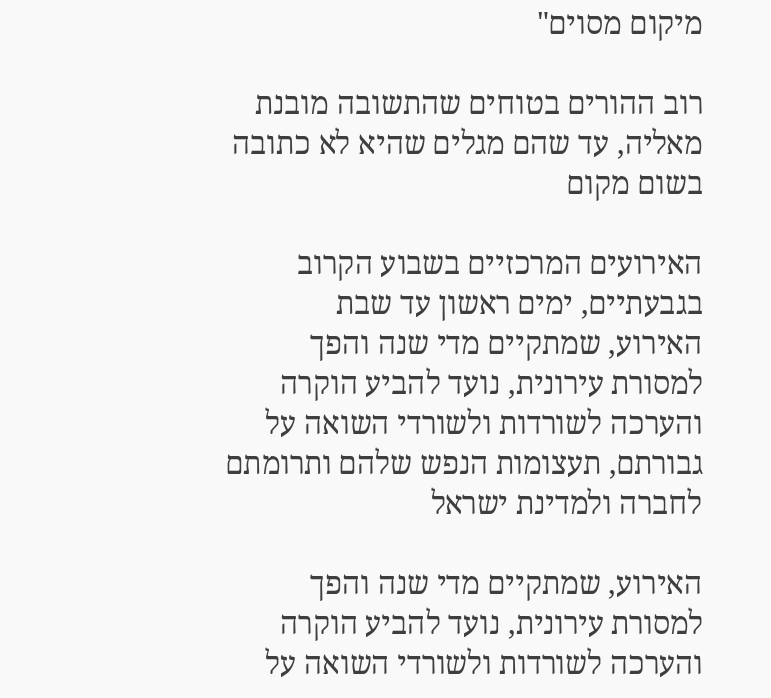מיקום מסוים"

רוב ההורים בטוחים שהתשובה מובנת מאליה, עד שהם מגלים שהיא לא כתובה בשום מקום

האירועים המרכזיים בשבוע הקרוב בגבעתיים, ימים ראשון עד שבת
האירוע, שמתקיים מדי שנה והפך למסורת עירונית, נועד להביע הוקרה והערכה לשורדות ולשורדי השואה על גבורתם, תעצומות הנפש שלהם ותרומתם לחברה ולמדינת ישראל

האירוע, שמתקיים מדי שנה והפך למסורת עירונית, נועד להביע הוקרה והערכה לשורדות ולשורדי השואה על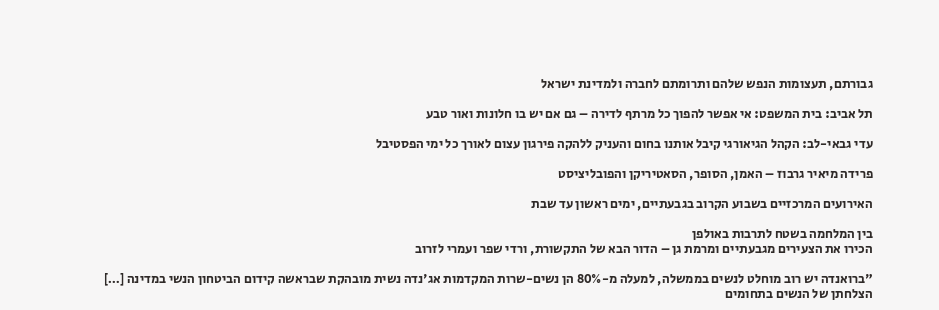גבורתם, תעצומות הנפש שלהם ותרומתם לחברה ולמדינת ישראל

תל אביב: בית המשפט: אי אפשר להפוך כל מרתף לדירה – גם אם יש בו חלונות ואור טבע

עדי גבאי-לב: הקהל הגיאורגי קיבל אותנו בחום והעניק ללהקה פירגון עצום לאורך כל ימי הפסטיבל

פרידה מיאיר גרבוז – האמן, הסופר, הסאטיריקן והפובליציסט

האירועים המרכזיים בשבוע הקרוב בגבעתיים, ימים ראשון עד שבת

בין המלחמה בשטח לתרבות באולפן
הכירו את הצעירים מגבעתיים ומרמת גן – הדור הבא של התקשורת, ורדי שפר ועמרי לזרוב

"ברואנדה יש רוב מוחלט לנשים בממשלה, למעלה מ-80% הן נשים-שרות המקדמות אג'נדה נשית מובהקת שבראשה קידום הביטחון הנשי במדינה […] הצלחתן של הנשים בתחומים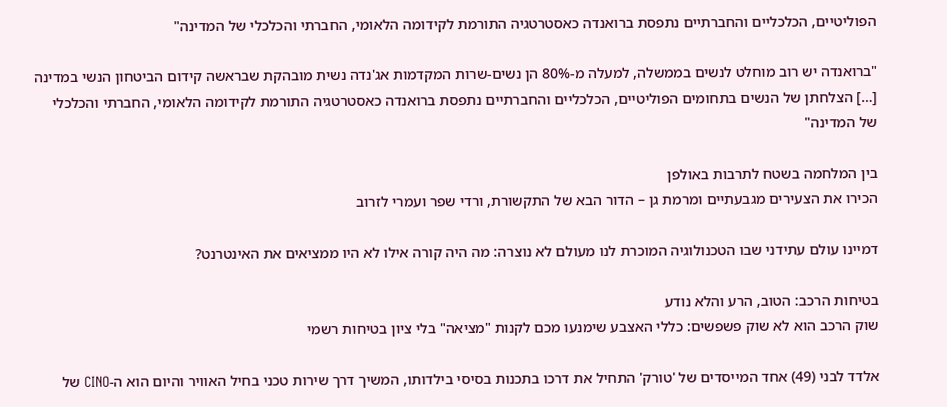הפוליטיים, הכלכליים והחברתיים נתפסת ברואנדה כאסטרטגיה התורמת לקידומה הלאומי, החברתי והכלכלי של המדינה"

"ברואנדה יש רוב מוחלט לנשים בממשלה, למעלה מ-80% הן נשים-שרות המקדמות אג'נדה נשית מובהקת שבראשה קידום הביטחון הנשי במדינה […] הצלחתן של הנשים בתחומים הפוליטיים, הכלכליים והחברתיים נתפסת ברואנדה כאסטרטגיה התורמת לקידומה הלאומי, החברתי והכלכלי של המדינה"

בין המלחמה בשטח לתרבות באולפן
הכירו את הצעירים מגבעתיים ומרמת גן – הדור הבא של התקשורת, ורדי שפר ועמרי לזרוב

דמיינו עולם עתידני שבו הטכנולוגיה המוכרת לנו מעולם לא נוצרה: מה היה קורה אילו לא היו ממציאים את האינטרנט?

בטיחות הרכב: הטוב, הרע והלא נודע
שוק הרכב הוא לא שוק פשפשים: כללי האצבע שימנעו מכם לקנות "מציאה" בלי ציון בטיחות רשמי

אלדד לבני (49) אחד המייסדים של 'טורק' התחיל את דרכו בתכנות בסיסי בילדותו, המשיך דרך שירות טכני בחיל האוויר והיום הוא ה-CINO של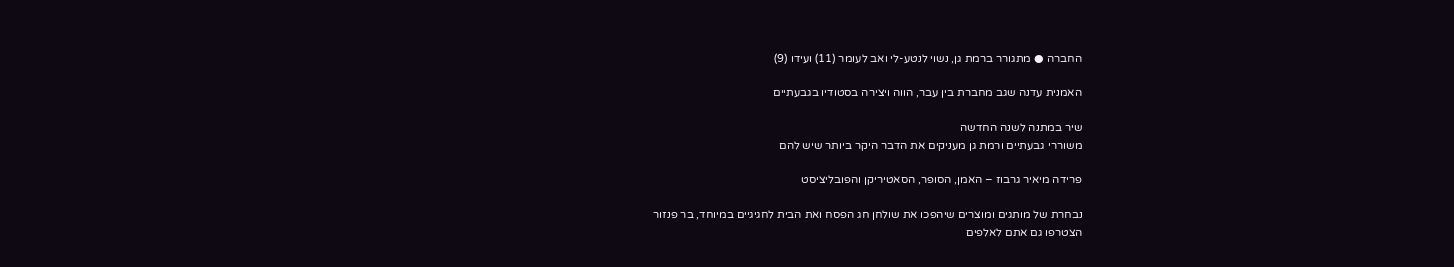החברה ● מתגורר ברמת גן, נשוי לנטע-לי ואב לעומר (11) ועידו (9)

האמנית עדנה שגב מחברת בין עבר, הווה ויצירה בסטודיו בגבעתיים

שיר במתנה לשנה החדשה
משוררי גבעתיים ורמת גן מעניקים את הדבר היקר ביותר שיש להם

פרידה מיאיר גרבוז – האמן, הסופר, הסאטיריקן והפובליציסט

נבחרת של מותגים ומוצרים שיהפכו את שולחן חג הפסח ואת הבית לחגיגיים במיוחד, בר פנזור
הצטרפו גם אתם לאלפים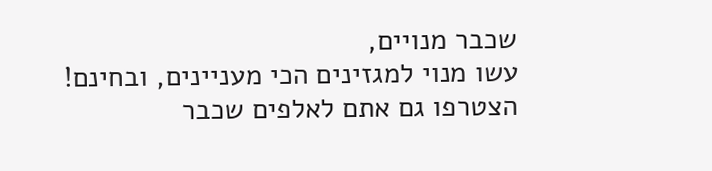שכבר מנויים,
עשו מנוי למגזינים הכי מעניינים, ובחינם!
הצטרפו גם אתם לאלפים שכבר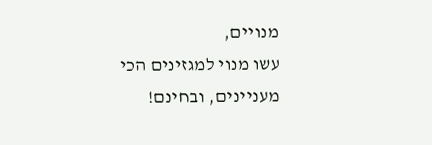מנויים,
עשו מנוי למגזינים הכי מעניינים, ובחינם!